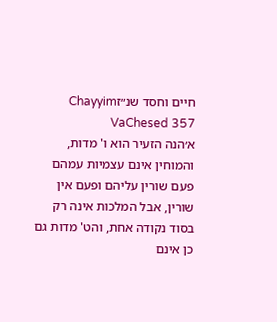חיים וחסד שנ״זChayyim VaChesed 357
א׳הנה הזעיר הוא ו' מדות, והמוחין אינם עצמיות עמהם פעם שורין עליהם ופעם אין שורין, אבל המלכות אינה רק בסוד נקודה אחת, והט' מדות גם כן אינם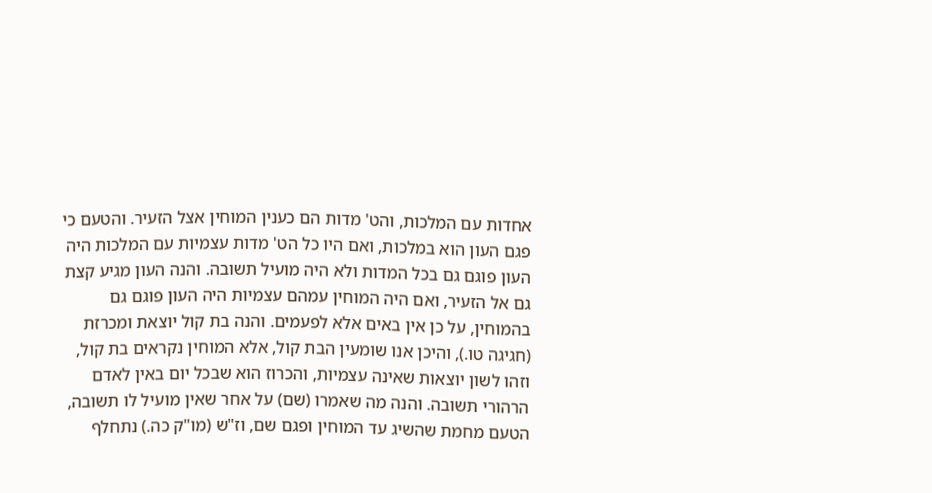אחדות עם המלכות, והט' מדות הם כענין המוחין אצל הזעיר. והטעם כי פגם העון הוא במלכות, ואם היו כל הט' מדות עצמיות עם המלכות היה העון פוגם גם בכל המדות ולא היה מועיל תשובה. והנה העון מגיע קצת גם אל הזעיר, ואם היה המוחין עמהם עצמיות היה העון פוגם גם בהמוחין, על כן אין באים אלא לפעמים. והנה בת קול יוצאת ומכרזת (חגיגה טו.), והיכן אנו שומעין הבת קול, אלא המוחין נקראים בת קול, וזהו לשון יוצאות שאינה עצמיות, והכרוז הוא שבכל יום באין לאדם הרהורי תשובה. והנה מה שאמרו (שם) על אחר שאין מועיל לו תשובה, הטעם מחמת שהשיג עד המוחין ופגם שם, וז"ש (מו"ק כה.) נתחלף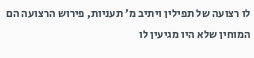לו רצועה של תפילין ויתיב מ' תעניות, פירוש הרצועה הם המוחין שלא היו מגיעין לו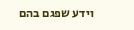וידע שפגם בהם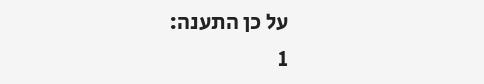על כן התענה:
1